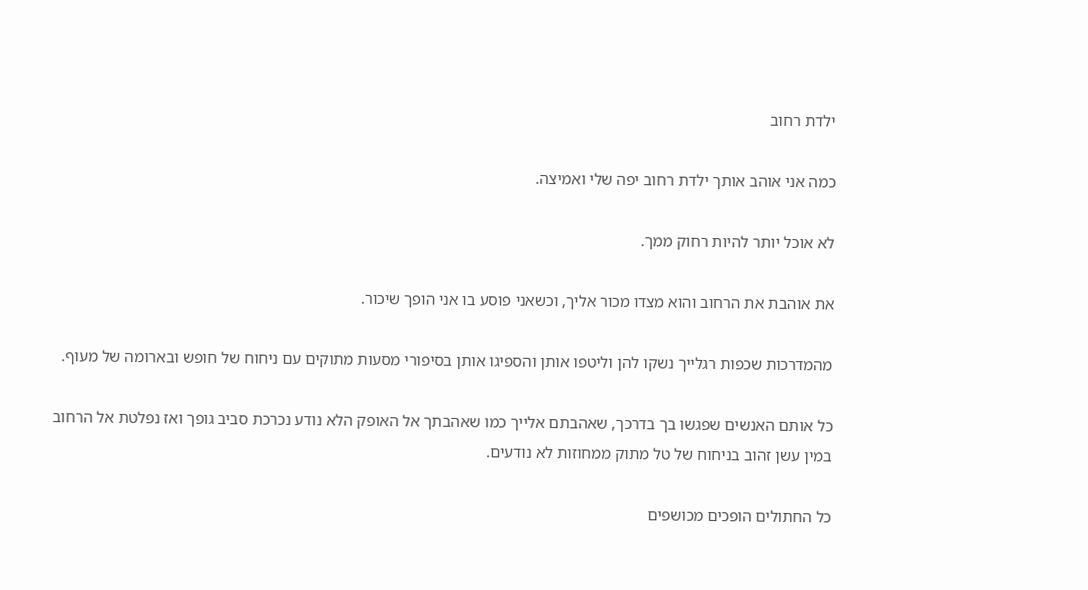ילדת רחוב

כמה אני אוהב אותך ילדת רחוב יפה שלי ואמיצה.

לא אוכל יותר להיות רחוק ממך.

את אוהבת את הרחוב והוא מצדו מכור אליך, וכשאני פוסע בו אני הופך שיכור.

מהמדרכות שכפות רגלייך נשקו להן וליטפו אותן והספיגו אותן בסיפורי מסעות מתוקים עם ניחוח של חופש ובארומה של מעוף.

כל אותם האנשים שפגשו בך בדרכך, שאהבתם אלייך כמו שאהבתך אל האופק הלא נודע נכרכת סביב גופך ואז נפלטת אל הרחוב במין עשן זהוב בניחוח של טל מתוק ממחוזות לא נודעים.

כל החתולים הופכים מכושפים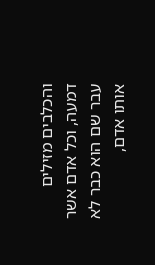והכלבים מזילים דמעה, וכל אדם אשר עבר שם הוא כבר לא אותו אדם,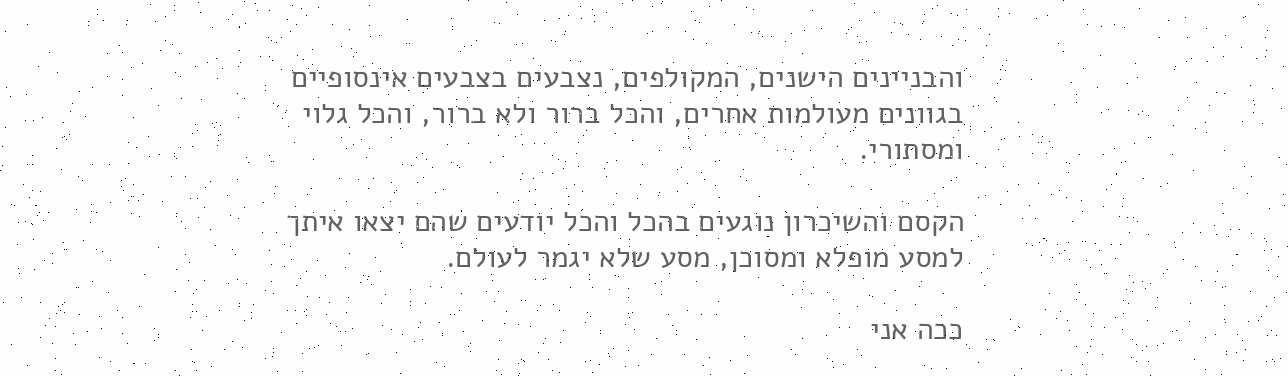והבניינים הישנים, המקולפים, נצבעים בצבעים אינסופיים בגוונים מעולמות אחרים, והכל ברור ולא ברור, והכל גלוי ומסתורי.

הקסם והשיכרון נוגעים בהכל והכל יודעים שהם יצאו איתך למסע מופלא ומסוכן, מסע שלא יגמר לעולם.

ככה אני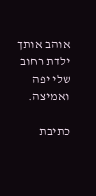אוהב אותך ילדת רחוב שלי יפה ואמיצה.

כתיבת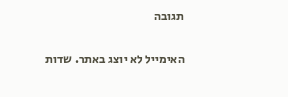תגובה

האימייל לא יוצג באתר. שדות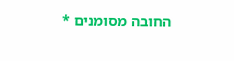החובה מסומנים *